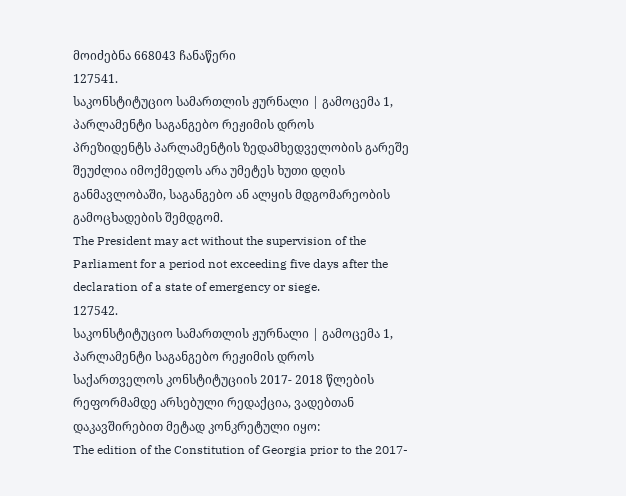მოიძებნა 668043 ჩანაწერი
127541.
საკონსტიტუციო სამართლის ჟურნალი | გამოცემა 1, პარლამენტი საგანგებო რეჟიმის დროს
პრეზიდენტს პარლამენტის ზედამხედველობის გარეშე შეუძლია იმოქმედოს არა უმეტეს ხუთი დღის განმავლობაში, საგანგებო ან ალყის მდგომარეობის გამოცხადების შემდგომ.
The President may act without the supervision of the Parliament for a period not exceeding five days after the declaration of a state of emergency or siege.
127542.
საკონსტიტუციო სამართლის ჟურნალი | გამოცემა 1, პარლამენტი საგანგებო რეჟიმის დროს
საქართველოს კონსტიტუციის 2017- 2018 წლების რეფორმამდე არსებული რედაქცია, ვადებთან დაკავშირებით მეტად კონკრეტული იყო:
The edition of the Constitution of Georgia prior to the 2017-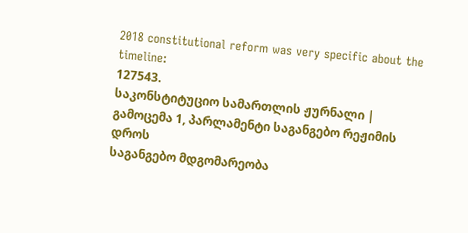2018 constitutional reform was very specific about the timeline:
127543.
საკონსტიტუციო სამართლის ჟურნალი | გამოცემა 1, პარლამენტი საგანგებო რეჟიმის დროს
საგანგებო მდგომარეობა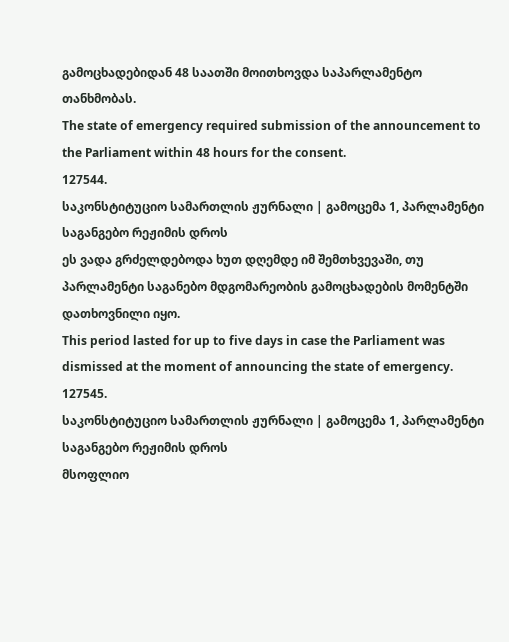გამოცხადებიდან 48 საათში მოითხოვდა საპარლამენტო თანხმობას.
The state of emergency required submission of the announcement to the Parliament within 48 hours for the consent.
127544.
საკონსტიტუციო სამართლის ჟურნალი | გამოცემა 1, პარლამენტი საგანგებო რეჟიმის დროს
ეს ვადა გრძელდებოდა ხუთ დღემდე იმ შემთხვევაში, თუ პარლამენტი საგანებო მდგომარეობის გამოცხადების მომენტში დათხოვნილი იყო.
This period lasted for up to five days in case the Parliament was dismissed at the moment of announcing the state of emergency.
127545.
საკონსტიტუციო სამართლის ჟურნალი | გამოცემა 1, პარლამენტი საგანგებო რეჟიმის დროს
მსოფლიო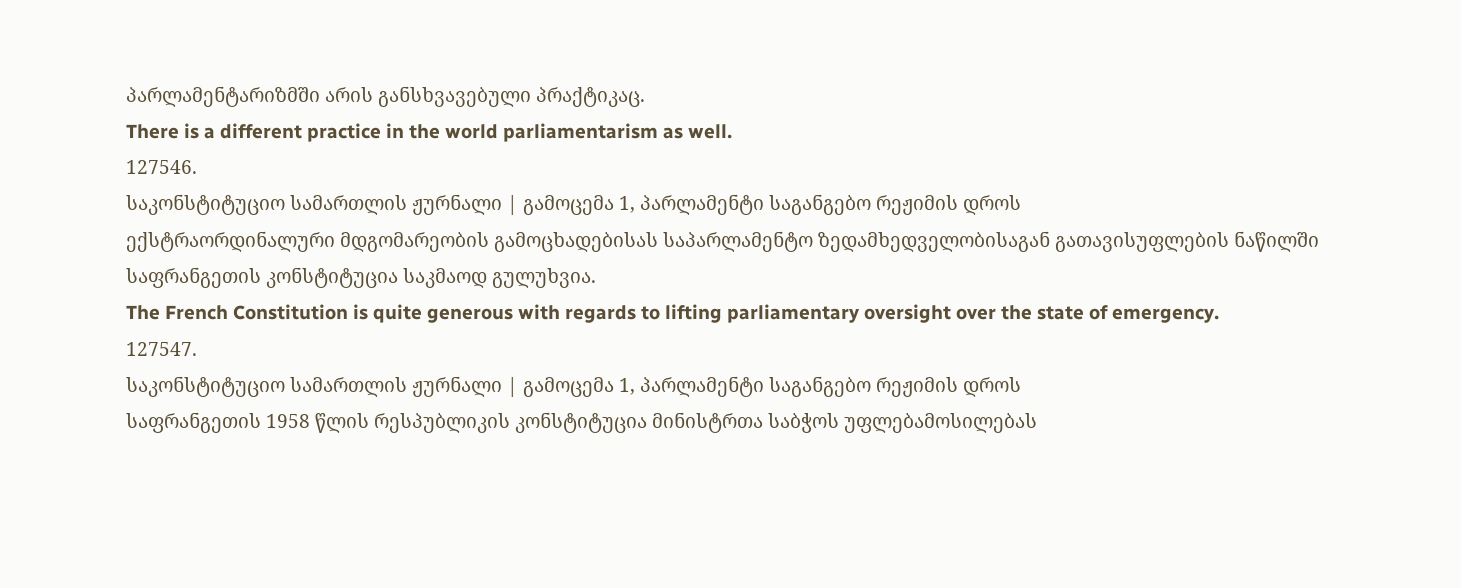პარლამენტარიზმში არის განსხვავებული პრაქტიკაც.
There is a different practice in the world parliamentarism as well.
127546.
საკონსტიტუციო სამართლის ჟურნალი | გამოცემა 1, პარლამენტი საგანგებო რეჟიმის დროს
ექსტრაორდინალური მდგომარეობის გამოცხადებისას საპარლამენტო ზედამხედველობისაგან გათავისუფლების ნაწილში საფრანგეთის კონსტიტუცია საკმაოდ გულუხვია.
The French Constitution is quite generous with regards to lifting parliamentary oversight over the state of emergency.
127547.
საკონსტიტუციო სამართლის ჟურნალი | გამოცემა 1, პარლამენტი საგანგებო რეჟიმის დროს
საფრანგეთის 1958 წლის რესპუბლიკის კონსტიტუცია მინისტრთა საბჭოს უფლებამოსილებას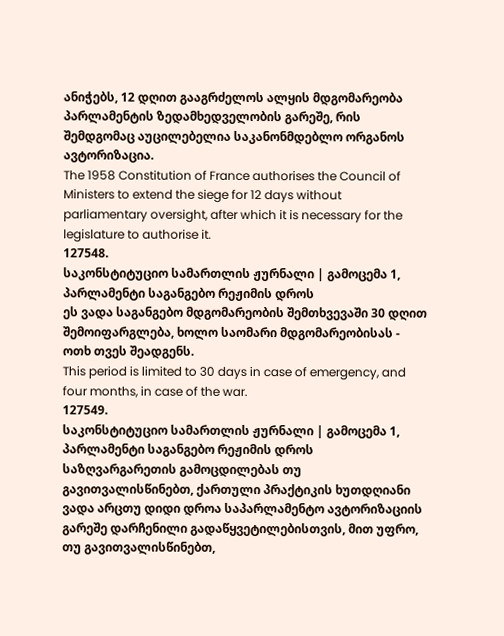ანიჭებს, 12 დღით გააგრძელოს ალყის მდგომარეობა პარლამენტის ზედამხედველობის გარეშე, რის შემდგომაც აუცილებელია საკანონმდებლო ორგანოს ავტორიზაცია.
The 1958 Constitution of France authorises the Council of Ministers to extend the siege for 12 days without parliamentary oversight, after which it is necessary for the legislature to authorise it.
127548.
საკონსტიტუციო სამართლის ჟურნალი | გამოცემა 1, პარლამენტი საგანგებო რეჟიმის დროს
ეს ვადა საგანგებო მდგომარეობის შემთხვევაში 30 დღით შემოიფარგლება, ხოლო საომარი მდგომარეობისას - ოთხ თვეს შეადგენს.
This period is limited to 30 days in case of emergency, and four months, in case of the war.
127549.
საკონსტიტუციო სამართლის ჟურნალი | გამოცემა 1, პარლამენტი საგანგებო რეჟიმის დროს
საზღვარგარეთის გამოცდილებას თუ გავითვალისწინებთ, ქართული პრაქტიკის ხუთდღიანი ვადა არცთუ დიდი დროა საპარლამენტო ავტორიზაციის გარეშე დარჩენილი გადაწყვეტილებისთვის, მით უფრო, თუ გავითვალისწინებთ,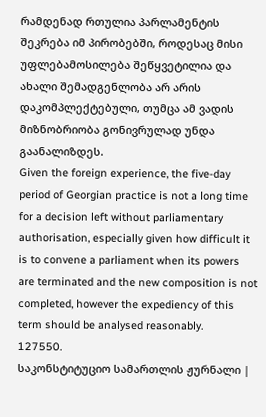რამდენად რთულია პარლამენტის შეკრება იმ პირობებში, როდესაც მისი უფლებამოსილება შეწყვეტილია და ახალი შემადგენლობა არ არის დაკომპლექტებული, თუმცა ამ ვადის მიზნობრიობა გონივრულად უნდა გაანალიზდეს.
Given the foreign experience, the five-day period of Georgian practice is not a long time for a decision left without parliamentary authorisation, especially given how difficult it is to convene a parliament when its powers are terminated and the new composition is not completed, however the expediency of this term should be analysed reasonably.
127550.
საკონსტიტუციო სამართლის ჟურნალი |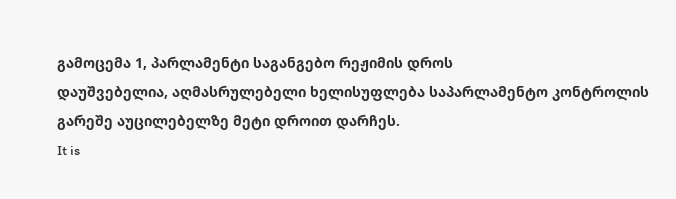გამოცემა 1, პარლამენტი საგანგებო რეჟიმის დროს
დაუშვებელია, აღმასრულებელი ხელისუფლება საპარლამენტო კონტროლის გარეშე აუცილებელზე მეტი დროით დარჩეს.
It is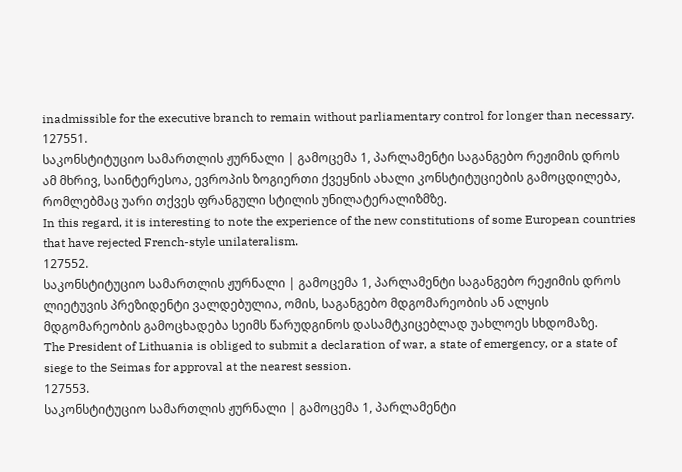inadmissible for the executive branch to remain without parliamentary control for longer than necessary.
127551.
საკონსტიტუციო სამართლის ჟურნალი | გამოცემა 1, პარლამენტი საგანგებო რეჟიმის დროს
ამ მხრივ, საინტერესოა, ევროპის ზოგიერთი ქვეყნის ახალი კონსტიტუციების გამოცდილება, რომლებმაც უარი თქვეს ფრანგული სტილის უნილატერალიზმზე.
In this regard, it is interesting to note the experience of the new constitutions of some European countries that have rejected French-style unilateralism.
127552.
საკონსტიტუციო სამართლის ჟურნალი | გამოცემა 1, პარლამენტი საგანგებო რეჟიმის დროს
ლიეტუვის პრეზიდენტი ვალდებულია, ომის, საგანგებო მდგომარეობის ან ალყის მდგომარეობის გამოცხადება სეიმს წარუდგინოს დასამტკიცებლად უახლოეს სხდომაზე.
The President of Lithuania is obliged to submit a declaration of war, a state of emergency, or a state of siege to the Seimas for approval at the nearest session.
127553.
საკონსტიტუციო სამართლის ჟურნალი | გამოცემა 1, პარლამენტი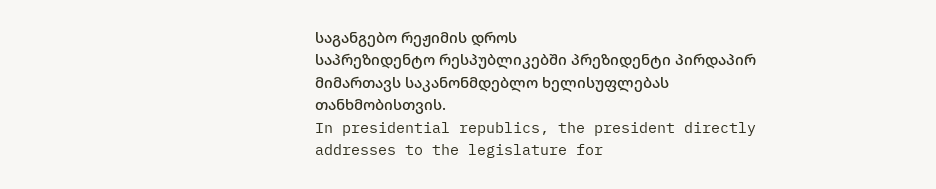საგანგებო რეჟიმის დროს
საპრეზიდენტო რესპუბლიკებში პრეზიდენტი პირდაპირ მიმართავს საკანონმდებლო ხელისუფლებას თანხმობისთვის.
In presidential republics, the president directly addresses to the legislature for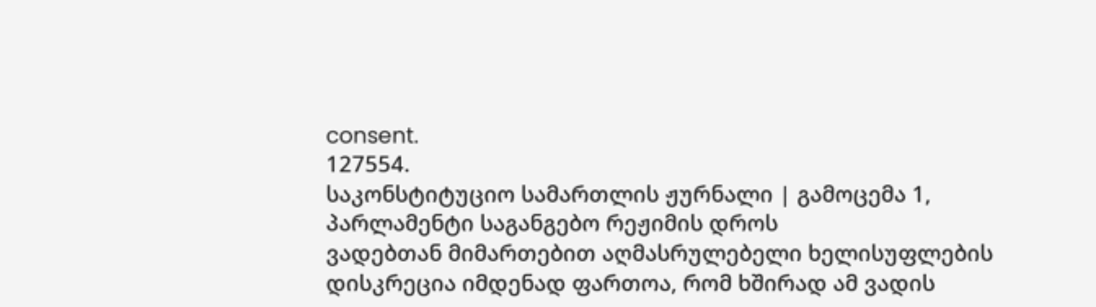consent.
127554.
საკონსტიტუციო სამართლის ჟურნალი | გამოცემა 1, პარლამენტი საგანგებო რეჟიმის დროს
ვადებთან მიმართებით აღმასრულებელი ხელისუფლების დისკრეცია იმდენად ფართოა, რომ ხშირად ამ ვადის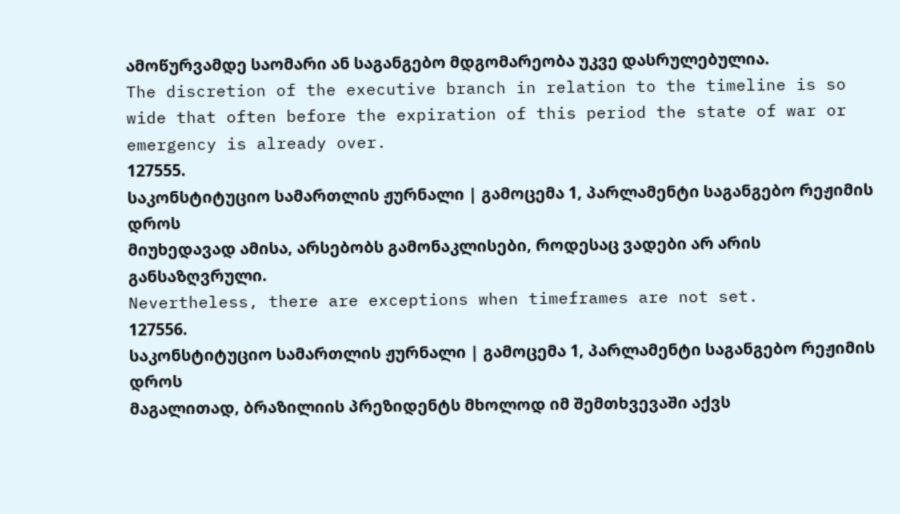ამოწურვამდე საომარი ან საგანგებო მდგომარეობა უკვე დასრულებულია.
The discretion of the executive branch in relation to the timeline is so wide that often before the expiration of this period the state of war or emergency is already over.
127555.
საკონსტიტუციო სამართლის ჟურნალი | გამოცემა 1, პარლამენტი საგანგებო რეჟიმის დროს
მიუხედავად ამისა, არსებობს გამონაკლისები, როდესაც ვადები არ არის განსაზღვრული.
Nevertheless, there are exceptions when timeframes are not set.
127556.
საკონსტიტუციო სამართლის ჟურნალი | გამოცემა 1, პარლამენტი საგანგებო რეჟიმის დროს
მაგალითად, ბრაზილიის პრეზიდენტს მხოლოდ იმ შემთხვევაში აქვს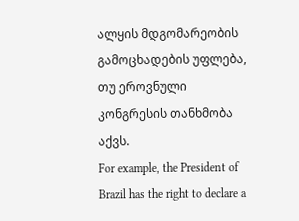ალყის მდგომარეობის გამოცხადების უფლება, თუ ეროვნული კონგრესის თანხმობა აქვს.
For example, the President of Brazil has the right to declare a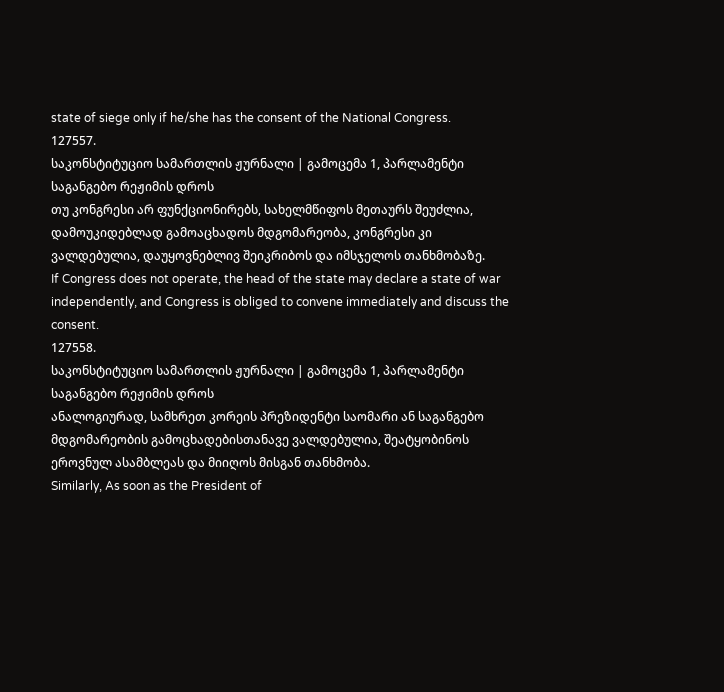state of siege only if he/she has the consent of the National Congress.
127557.
საკონსტიტუციო სამართლის ჟურნალი | გამოცემა 1, პარლამენტი საგანგებო რეჟიმის დროს
თუ კონგრესი არ ფუნქციონირებს, სახელმწიფოს მეთაურს შეუძლია, დამოუკიდებლად გამოაცხადოს მდგომარეობა, კონგრესი კი ვალდებულია, დაუყოვნებლივ შეიკრიბოს და იმსჯელოს თანხმობაზე.
If Congress does not operate, the head of the state may declare a state of war independently, and Congress is obliged to convene immediately and discuss the consent.
127558.
საკონსტიტუციო სამართლის ჟურნალი | გამოცემა 1, პარლამენტი საგანგებო რეჟიმის დროს
ანალოგიურად, სამხრეთ კორეის პრეზიდენტი საომარი ან საგანგებო მდგომარეობის გამოცხადებისთანავე ვალდებულია, შეატყობინოს ეროვნულ ასამბლეას და მიიღოს მისგან თანხმობა.
Similarly, As soon as the President of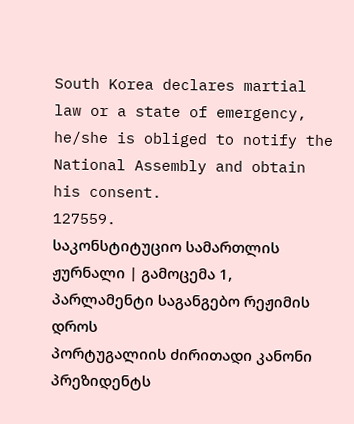South Korea declares martial law or a state of emergency, he/she is obliged to notify the National Assembly and obtain his consent.
127559.
საკონსტიტუციო სამართლის ჟურნალი | გამოცემა 1, პარლამენტი საგანგებო რეჟიმის დროს
პორტუგალიის ძირითადი კანონი პრეზიდენტს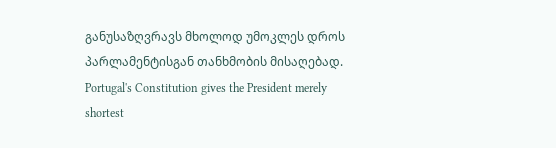განუსაზღვრავს მხოლოდ უმოკლეს დროს პარლამენტისგან თანხმობის მისაღებად.
Portugal's Constitution gives the President merely shortest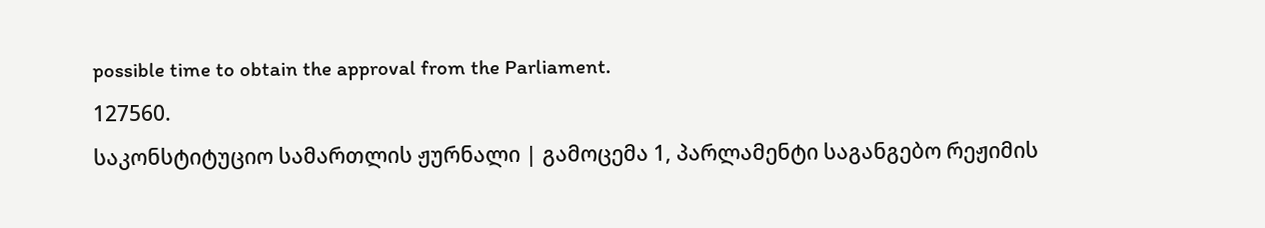possible time to obtain the approval from the Parliament.
127560.
საკონსტიტუციო სამართლის ჟურნალი | გამოცემა 1, პარლამენტი საგანგებო რეჟიმის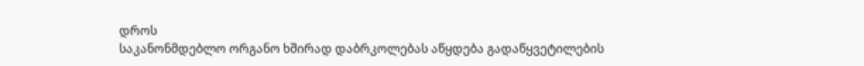დროს
საკანონმდებლო ორგანო ხშირად დაბრკოლებას აწყდება გადაწყვეტილების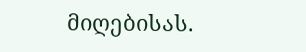მიღებისას.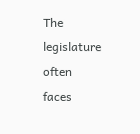The legislature often faces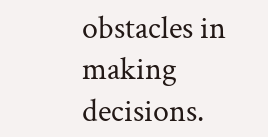obstacles in making decisions.